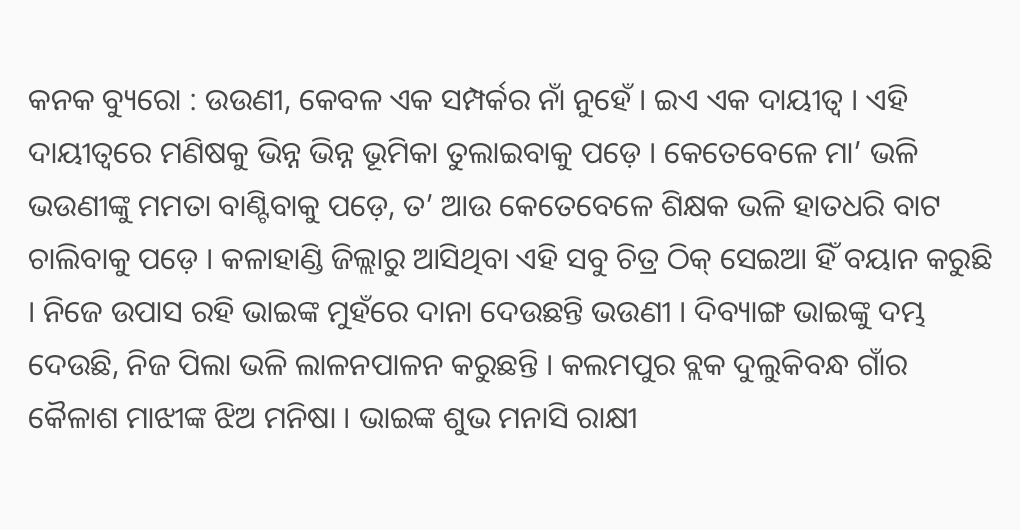କନକ ବ୍ୟୁରୋ : ଉଉଣୀ, କେବଳ ଏକ ସମ୍ପର୍କର ନାଁ ନୁହେଁ । ଇଏ ଏକ ଦାୟୀତ୍ୱ । ଏହି ଦାୟୀତ୍ୱରେ ମଣିଷକୁ ଭିନ୍ନ ଭିନ୍ନ ଭୂମିକା ତୁଲାଇବାକୁ ପଡ଼େ । କେତେବେଳେ ମା’ ଭଳି ଭଉଣୀଙ୍କୁ ମମତା ବାଣ୍ଟିବାକୁ ପଡ଼େ, ତ’ ଆଉ କେତେବେଳେ ଶିକ୍ଷକ ଭଳି ହାତଧରି ବାଟ ଚାଲିବାକୁ ପଡ଼େ । କଳାହାଣ୍ଡି ଜିଲ୍ଲାରୁ ଆସିଥିବା ଏହି ସବୁ ଚିତ୍ର ଠିକ୍ ସେଇଆ ହିଁ ବୟାନ କରୁଛି । ନିଜେ ଉପାସ ରହି ଭାଇଙ୍କ ମୁହଁରେ ଦାନା ଦେଉଛନ୍ତି ଭଉଣୀ । ଦିବ୍ୟାଙ୍ଗ ଭାଇଙ୍କୁ ଦମ୍ଭ ଦେଉଛି, ନିଜ ପିଲା ଭଳି ଲାଳନପାଳନ କରୁଛନ୍ତି । କଲମପୁର ବ୍ଲକ ଦୁଲୁକିବନ୍ଧ ଗାଁର କୈଳାଶ ମାଝୀଙ୍କ ଝିଅ ମନିଷା । ଭାଇଙ୍କ ଶୁଭ ମନାସି ରାକ୍ଷୀ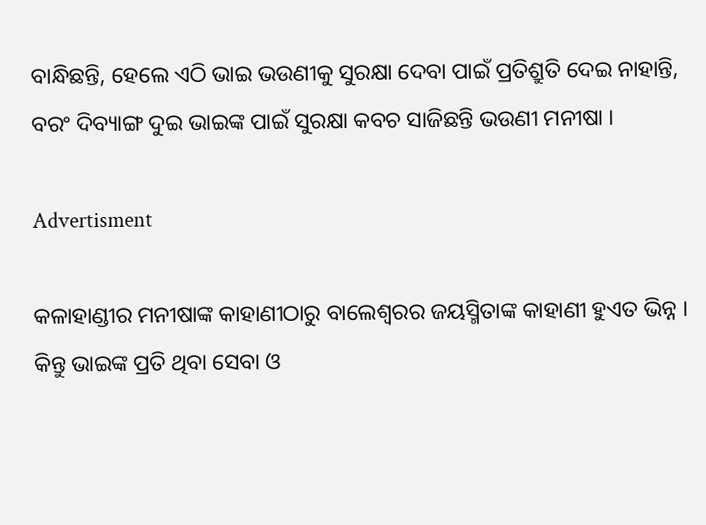ବାନ୍ଧିଛନ୍ତି, ହେଲେ ଏଠି ଭାଇ ଭଉଣୀକୁ ସୁରକ୍ଷା ଦେବା ପାଇଁ ପ୍ରତିଶ୍ରୁତି ଦେଇ ନାହାନ୍ତି, ବରଂ ଦିବ୍ୟାଙ୍ଗ ଦୁଇ ଭାଇଙ୍କ ପାଇଁ ସୁରକ୍ଷା କବଚ ସାଜିଛନ୍ତି ଭଉଣୀ ମନୀଷା ।

Advertisment

କଳାହାଣ୍ଡୀର ମନୀଷାଙ୍କ କାହାଣୀଠାରୁ ବାଲେଶ୍ୱରର ଜୟସ୍ମିତାଙ୍କ କାହାଣୀ ହୁଏତ ଭିନ୍ନ । କିନ୍ତୁ ଭାଇଙ୍କ ପ୍ରତି ଥିବା ସେବା ଓ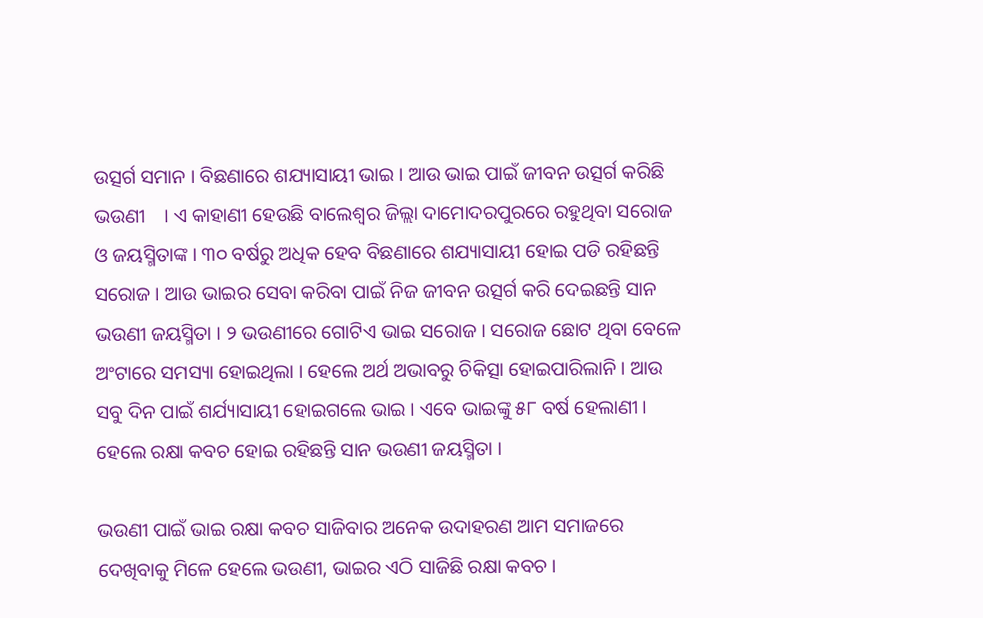ଉତ୍ସର୍ଗ ସମାନ । ବିଛଣାରେ ଶଯ୍ୟାସାୟୀ ଭାଇ । ଆଉ ଭାଇ ପାଇଁ ଜୀବନ ଉତ୍ସର୍ଗ କରିଛି ଭଉଣୀ    । ଏ କାହାଣୀ ହେଉଛି ବାଲେଶ୍ୱର ଜିଲ୍ଲା ଦାମୋଦରପୁରରେ ରହୁଥିବା ସରୋଜ ଓ ଜୟସ୍ମିତାଙ୍କ । ୩୦ ବର୍ଷରୁ ଅଧିକ ହେବ ବିଛଣାରେ ଶଯ୍ୟାସାୟୀ ହୋଇ ପଡି ରହିଛନ୍ତି ସରୋଜ । ଆଉ ଭାଇର ସେବା କରିବା ପାଇଁ ନିଜ ଜୀବନ ଉତ୍ସର୍ଗ କରି ଦେଇଛନ୍ତି ସାନ ଭଉଣୀ ଜୟସ୍ମିତା । ୨ ଭଉଣୀରେ ଗୋଟିଏ ଭାଇ ସରୋଜ । ସରୋଜ ଛୋଟ ଥିବା ବେଳେ ଅଂଟାରେ ସମସ୍ୟା ହୋଇଥିଲା । ହେଲେ ଅର୍ଥ ଅଭାବରୁ ଚିକିତ୍ସା ହୋଇପାରିଲାନି । ଆଉ ସବୁ ଦିନ ପାଇଁ ଶର୍ଯ୍ୟାସାୟୀ ହୋଇଗଲେ ଭାଇ । ଏବେ ଭାଇଙ୍କୁ ୫୮ ବର୍ଷ ହେଲାଣୀ । ହେଲେ ରକ୍ଷା କବଚ ହୋଇ ରହିଛନ୍ତି ସାନ ଭଉଣୀ ଜୟସ୍ମିତା ।

ଭଉଣୀ ପାଇଁ ଭାଇ ରକ୍ଷା କବଚ ସାଜିବାର ଅନେକ ଉଦାହରଣ ଆମ ସମାଜରେ ଦେଖିବାକୁ ମିଳେ ହେଲେ ଭଉଣୀ, ଭାଇର ଏଠି ସାଜିଛି ରକ୍ଷା କବଚ ।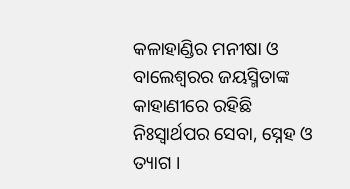କଳାହାଣ୍ଡିର ମନୀଷା ଓ ବାଲେଶ୍ୱରର ଜୟସ୍ମିତାଙ୍କ କାହାଣୀରେ ରହିଛି ନିଃସ୍ୱାର୍ଥପର ସେବା, ସ୍ନେହ ଓ ତ୍ୟାଗ ।